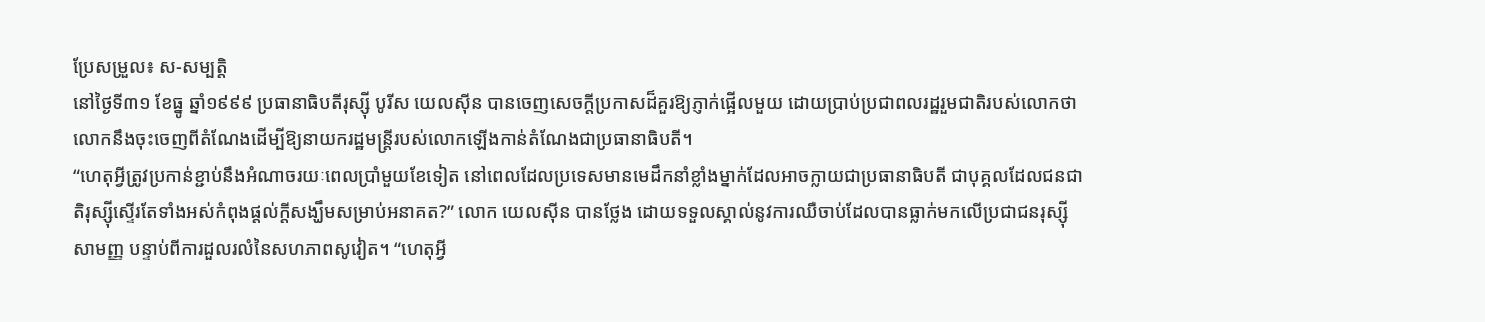ប្រែសម្រួល៖ ស-សម្បត្តិ
នៅថ្ងៃទី៣១ ខែធ្នូ ឆ្នាំ១៩៩៩ ប្រធានាធិបតីរុស្ស៊ី បូរីស យេលស៊ីន បានចេញសេចក្តីប្រកាសដ៏គួរឱ្យភ្ញាក់ផ្អើលមួយ ដោយប្រាប់ប្រជាពលរដ្ឋរួមជាតិរបស់លោកថា លោកនឹងចុះចេញពីតំណែងដើម្បីឱ្យនាយករដ្ឋមន្ត្រីរបស់លោកឡើងកាន់តំណែងជាប្រធានាធិបតី។
“ហេតុអ្វីត្រូវប្រកាន់ខ្ជាប់នឹងអំណាចរយៈពេលប្រាំមួយខែទៀត នៅពេលដែលប្រទេសមានមេដឹកនាំខ្លាំងម្នាក់ដែលអាចក្លាយជាប្រធានាធិបតី ជាបុគ្គលដែលជនជាតិរុស្ស៊ីស្ទើរតែទាំងអស់កំពុងផ្តល់ក្តីសង្ឃឹមសម្រាប់អនាគត?” លោក យេលស៊ីន បានថ្លែង ដោយទទួលស្គាល់នូវការឈឺចាប់ដែលបានធ្លាក់មកលើប្រជាជនរុស្ស៊ីសាមញ្ញ បន្ទាប់ពីការដួលរលំនៃសហភាពសូវៀត។ “ហេតុអ្វី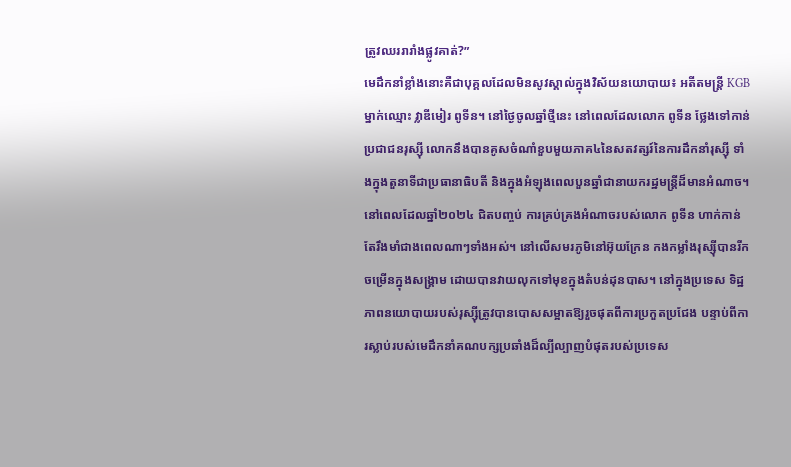ត្រូវឈររារាំងផ្លូវគាត់?”
មេដឹកនាំខ្លាំងនោះគឺជាបុគ្គលដែលមិនសូវស្គាល់ក្នុងវិស័យនយោបាយ៖ អតីតមន្ត្រី KGB ម្នាក់ឈ្មោះ វ្លាឌីមៀរ ពូទីន។ នៅថ្ងៃចូលឆ្នាំថ្មីនេះ នៅពេលដែលលោក ពូទីន ថ្លែងទៅកាន់ប្រជាជនរុស្ស៊ី លោកនឹងបានគូសចំណាំខួបមួយភាគ៤នៃសតវត្សរ៍នៃការដឹកនាំរុស្ស៊ី ទាំងក្នុងតួនាទីជាប្រធានាធិបតី និងក្នុងអំឡុងពេលបួនឆ្នាំជានាយករដ្ឋមន្ត្រីដ៏មានអំណាច។
នៅពេលដែលឆ្នាំ២០២៤ ជិតបញ្ចប់ ការគ្រប់គ្រងអំណាចរបស់លោក ពូទីន ហាក់កាន់តែរឹងមាំជាងពេលណាៗទាំងអស់។ នៅលើសមរភូមិនៅអ៊ុយក្រែន កងកម្លាំងរុស្ស៊ីបានរីកចម្រើនក្នុងសង្រ្គាម ដោយបានវាយលុកទៅមុខក្នុងតំបន់ដុនបាស។ នៅក្នុងប្រទេស ទិដ្ឋភាពនយោបាយរបស់រុស្ស៊ីត្រូវបានបោសសម្អាតឱ្យរួចផុតពីការប្រកួតប្រជែង បន្ទាប់ពីការស្លាប់របស់មេដឹកនាំគណបក្សប្រឆាំងដ៏ល្បីល្បាញបំផុតរបស់ប្រទេស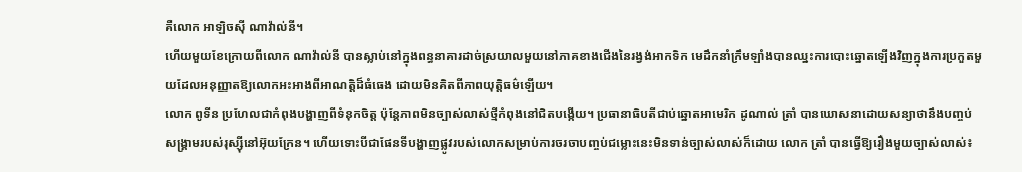គឺលោក អាឡិចស៊ី ណាវ៉ាល់នី។
ហើយមួយខែក្រោយពីលោក ណាវ៉ាល់នី បានស្លាប់នៅក្នុងពន្ធនាគារដាច់ស្រយាលមួយនៅភាគខាងជើងនៃរង្វង់អាកទិក មេដឹកនាំក្រឹមឡាំងបានឈ្នះការបោះឆ្នោតឡើងវិញក្នុងការប្រកួតមួយដែលអនុញ្ញាតឱ្យលោកអះអាងពីអាណត្តិដ៏ធំធេង ដោយមិនគិតពីភាពយុត្តិធម៌ឡើយ។
លោក ពូទីន ប្រហែលជាកំពុងបង្ហាញពីទំនុកចិត្ត ប៉ុន្តែភាពមិនច្បាស់លាស់ថ្មីកំពុងនៅជិតបង្កើយ។ ប្រធានាធិបតីជាប់ឆ្នោតអាមេរិក ដូណាល់ ត្រាំ បានឃោសនាដោយសន្យាថានឹងបញ្ចប់សង្រ្គាមរបស់រុស្ស៊ីនៅអ៊ុយក្រែន។ ហើយទោះបីជាផែនទីបង្ហាញផ្លូវរបស់លោកសម្រាប់ការចរចាបញ្ចប់ជម្លោះនេះមិនទាន់ច្បាស់លាស់ក៏ដោយ លោក ត្រាំ បានធ្វើឱ្យរឿងមួយច្បាស់លាស់៖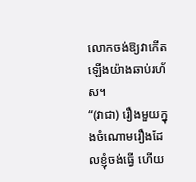លោកចង់ឱ្យវាកើតឡើងយ៉ាងឆាប់រហ័ស។
“(វាជា) រឿងមួយក្នុងចំណោមរឿងដែលខ្ញុំចង់ធ្វើ ហើយ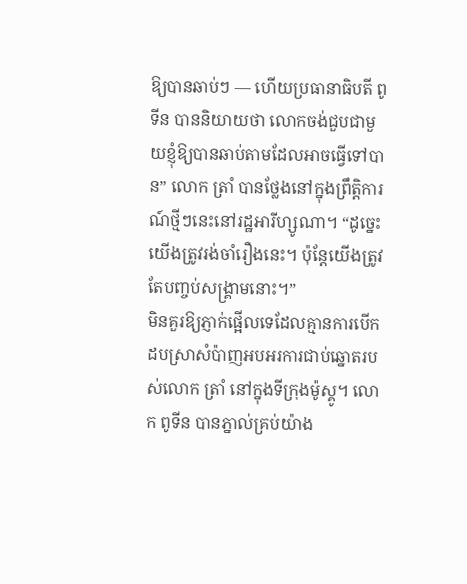ឱ្យបានឆាប់ៗ — ហើយប្រធានាធិបតី ពូទីន បាននិយាយថា លោកចង់ជួបជាមួយខ្ញុំឱ្យបានឆាប់តាមដែលអាចធ្វើទៅបាន” លោក ត្រាំ បានថ្លែងនៅក្នុងព្រឹត្តិការណ៍ថ្មីៗនេះនៅរដ្ឋអារីហ្សូណា។ “ដូច្នេះ យើងត្រូវរង់ចាំរឿងនេះ។ ប៉ុន្តែយើងត្រូវតែបញ្ចប់សង្រ្គាមនោះ។”
មិនគួរឱ្យភ្ញាក់ផ្អើលទេដែលគ្មានការបើកដបស្រាសំប៉ាញអបអរការជាប់ឆ្នោតរបស់លោក ត្រាំ នៅក្នុងទីក្រុងម៉ូស្គូ។ លោក ពូទីន បានភ្នាល់គ្រប់យ៉ាង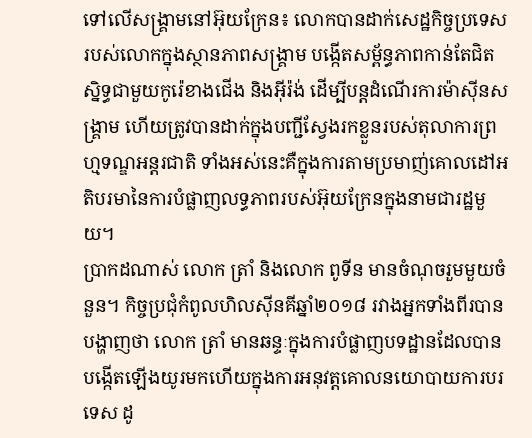ទៅលើសង្រ្គាមនៅអ៊ុយក្រែន៖ លោកបានដាក់សេដ្ឋកិច្ចប្រទេសរបស់លោកក្នុងស្ថានភាពសង្រ្គាម បង្កើតសម្ព័ន្ធភាពកាន់តែជិតស្និទ្ធជាមួយកូរ៉េខាងជើង និងអ៊ីរ៉ង់ ដើម្បីបន្តដំណើរការម៉ាស៊ីនសង្រ្គាម ហើយត្រូវបានដាក់ក្នុងបញ្ជីស្វែងរកខ្លួនរបស់តុលាការព្រហ្មទណ្ឌអន្តរជាតិ ទាំងអស់នេះគឺក្នុងការតាមប្រមាញ់គោលដៅអតិបរមានៃការបំផ្លាញលទ្ធភាពរបស់អ៊ុយក្រែនក្នុងនាមជារដ្ឋមួយ។
ប្រាកដណាស់ លោក ត្រាំ និងលោក ពូទីន មានចំណុចរួមមួយចំនួន។ កិច្ចប្រជុំកំពូលហិលស៊ីនគីឆ្នាំ២០១៨ រវាងអ្នកទាំងពីរបានបង្ហាញថា លោក ត្រាំ មានឆន្ទៈក្នុងការបំផ្លាញបទដ្ឋានដែលបានបង្កើតឡើងយូរមកហើយក្នុងការអនុវត្តគោលនយោបាយការបរទេស ដូ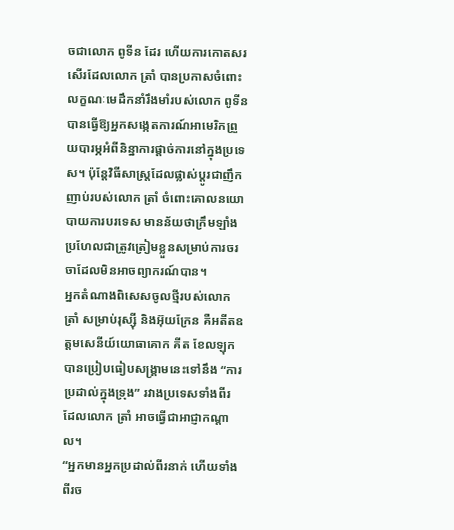ចជាលោក ពូទីន ដែរ ហើយការកោតសរសើរដែលលោក ត្រាំ បានប្រកាសចំពោះលក្ខណៈមេដឹកនាំរឹងមាំរបស់លោក ពូទីន បានធ្វើឱ្យអ្នកសង្កេតការណ៍អាមេរិកព្រួយបារម្ភអំពីនិន្នាការផ្តាច់ការនៅក្នុងប្រទេស។ ប៉ុន្តែវិធីសាស្ត្រដែលផ្លាស់ប្តូរជាញឹកញាប់របស់លោក ត្រាំ ចំពោះគោលនយោបាយការបរទេស មានន័យថាក្រឹមឡាំងប្រហែលជាត្រូវត្រៀមខ្លួនសម្រាប់ការចរចាដែលមិនអាចព្យាករណ៍បាន។
អ្នកតំណាងពិសេសចូលថ្មីរបស់លោក ត្រាំ សម្រាប់រុស្ស៊ី និងអ៊ុយក្រែន គឺអតីតឧត្តមសេនីយ៍យោធាគោក គីត ខែលឡុក បានប្រៀបធៀបសង្រ្គាមនេះទៅនឹង “ការប្រដាល់ក្នុងទ្រុង” រវាងប្រទេសទាំងពីរ ដែលលោក ត្រាំ អាចធ្វើជាអាជ្ញាកណ្តាល។
“អ្នកមានអ្នកប្រដាល់ពីរនាក់ ហើយទាំងពីរច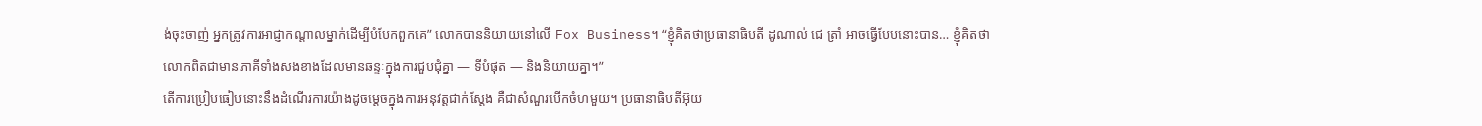ង់ចុះចាញ់ អ្នកត្រូវការអាជ្ញាកណ្តាលម្នាក់ដើម្បីបំបែកពួកគេ” លោកបាននិយាយនៅលើ Fox Business។ “ខ្ញុំគិតថាប្រធានាធិបតី ដូណាល់ ជេ ត្រាំ អាចធ្វើបែបនោះបាន… ខ្ញុំគិតថាលោកពិតជាមានភាគីទាំងសងខាងដែលមានឆន្ទៈក្នុងការជួបជុំគ្នា — ទីបំផុត — និងនិយាយគ្នា។”
តើការប្រៀបធៀបនោះនឹងដំណើរការយ៉ាងដូចម្តេចក្នុងការអនុវត្តជាក់ស្តែង គឺជាសំណួរបើកចំហមួយ។ ប្រធានាធិបតីអ៊ុយ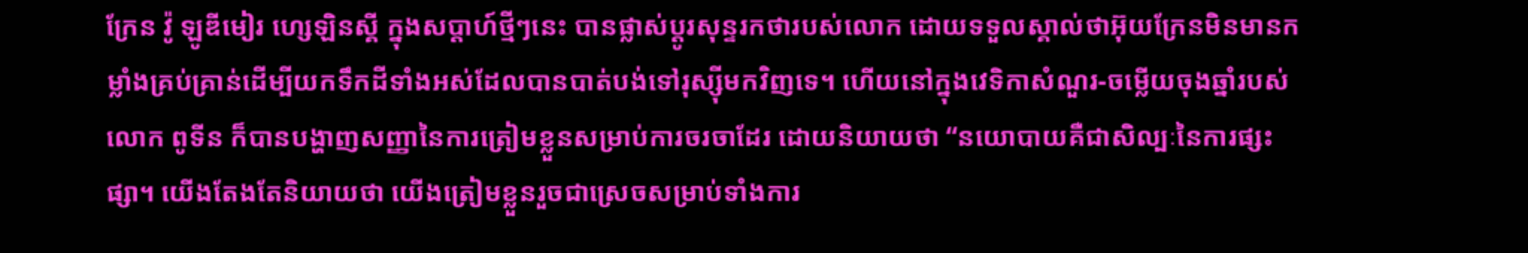ក្រែន វ៉ូ ឡូឌីមៀរ ហ្សេឡិនស្គី ក្នុងសប្តាហ៍ថ្មីៗនេះ បានផ្លាស់ប្តូរសុន្ទរកថារបស់លោក ដោយទទួលស្គាល់ថាអ៊ុយក្រែនមិនមានកម្លាំងគ្រប់គ្រាន់ដើម្បីយកទឹកដីទាំងអស់ដែលបានបាត់បង់ទៅរុស្ស៊ីមកវិញទេ។ ហើយនៅក្នុងវេទិកាសំណួរ-ចម្លើយចុងឆ្នាំរបស់លោក ពូទីន ក៏បានបង្ហាញសញ្ញានៃការត្រៀមខ្លួនសម្រាប់ការចរចាដែរ ដោយនិយាយថា “នយោបាយគឺជាសិល្បៈនៃការផ្សះផ្សា។ យើងតែងតែនិយាយថា យើងត្រៀមខ្លួនរួចជាស្រេចសម្រាប់ទាំងការ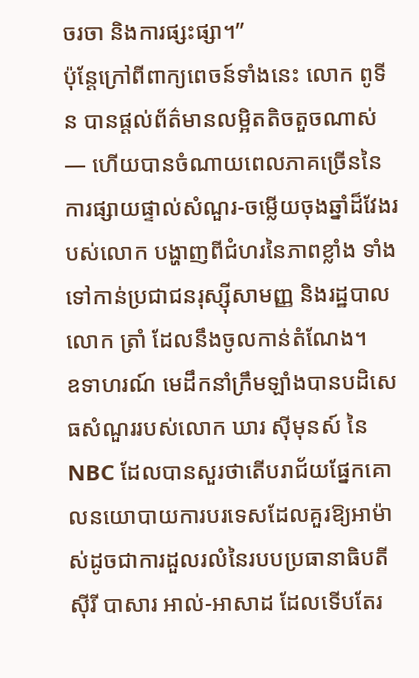ចរចា និងការផ្សះផ្សា។”
ប៉ុន្តែក្រៅពីពាក្យពេចន៍ទាំងនេះ លោក ពូទីន បានផ្តល់ព័ត៌មានលម្អិតតិចតួចណាស់ — ហើយបានចំណាយពេលភាគច្រើននៃការផ្សាយផ្ទាល់សំណួរ-ចម្លើយចុងឆ្នាំដ៏វែងរបស់លោក បង្ហាញពីជំហរនៃភាពខ្លាំង ទាំងទៅកាន់ប្រជាជនរុស្ស៊ីសាមញ្ញ និងរដ្ឋបាលលោក ត្រាំ ដែលនឹងចូលកាន់តំណែង។
ឧទាហរណ៍ មេដឹកនាំក្រឹមឡាំងបានបដិសេធសំណួររបស់លោក ឃារ ស៊ីមុនស៍ នៃ NBC ដែលបានសួរថាតើបរាជ័យផ្នែកគោលនយោបាយការបរទេសដែលគួរឱ្យអាម៉ាស់ដូចជាការដួលរលំនៃរបបប្រធានាធិបតីស៊ីរី បាសារ អាល់-អាសាដ ដែលទើបតែរ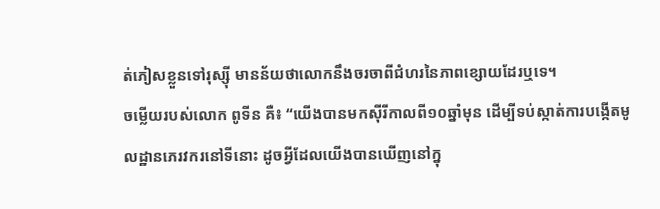ត់ភៀសខ្លួនទៅរុស្ស៊ី មានន័យថាលោកនឹងចរចាពីជំហរនៃភាពខ្សោយដែរឬទេ។
ចម្លើយរបស់លោក ពូទីន គឺ៖ “យើងបានមកស៊ីរីកាលពី១០ឆ្នាំមុន ដើម្បីទប់ស្កាត់ការបង្កើតមូលដ្ឋានភេរវករនៅទីនោះ ដូចអ្វីដែលយើងបានឃើញនៅក្នុ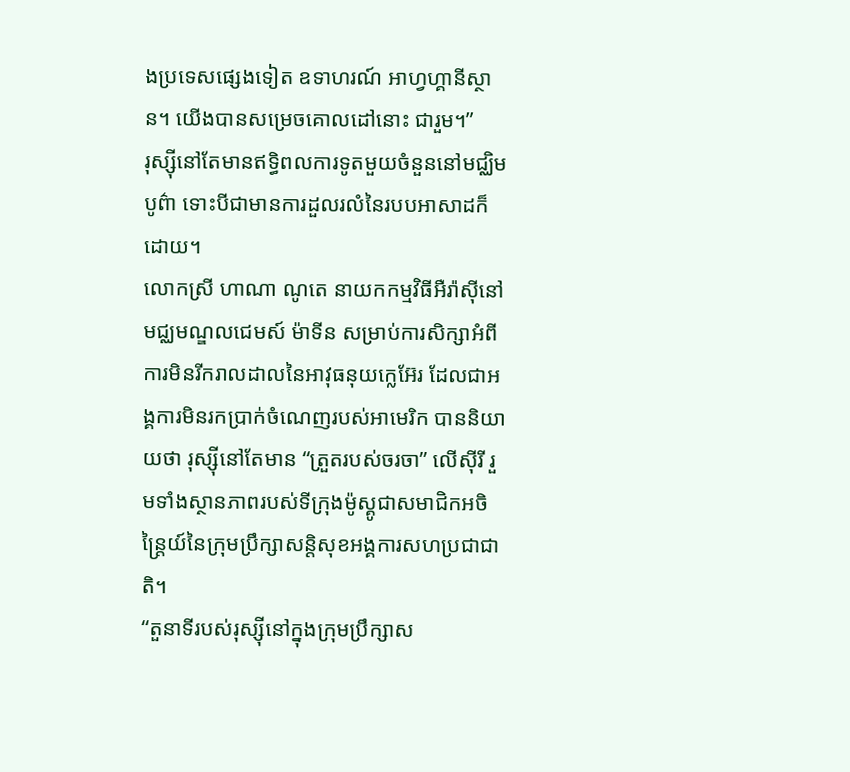ងប្រទេសផ្សេងទៀត ឧទាហរណ៍ អាហ្វហ្គានីស្ថាន។ យើងបានសម្រេចគោលដៅនោះ ជារួម។”
រុស្ស៊ីនៅតែមានឥទ្ធិពលការទូតមួយចំនួននៅមជ្ឈិមបូព៌ា ទោះបីជាមានការដួលរលំនៃរបបអាសាដក៏ដោយ។
លោកស្រី ហាណា ណូតេ នាយកកម្មវិធីអឺរ៉ាស៊ីនៅមជ្ឈមណ្ឌលជេមស៍ ម៉ាទីន សម្រាប់ការសិក្សាអំពីការមិនរីករាលដាលនៃអាវុធនុយក្លេអ៊ែរ ដែលជាអង្គការមិនរកប្រាក់ចំណេញរបស់អាមេរិក បាននិយាយថា រុស្ស៊ីនៅតែមាន “ត្រួតរបស់ចរចា” លើស៊ីរី រួមទាំងស្ថានភាពរបស់ទីក្រុងម៉ូស្គូជាសមាជិកអចិន្ត្រៃយ៍នៃក្រុមប្រឹក្សាសន្តិសុខអង្គការសហប្រជាជាតិ។
“តួនាទីរបស់រុស្ស៊ីនៅក្នុងក្រុមប្រឹក្សាស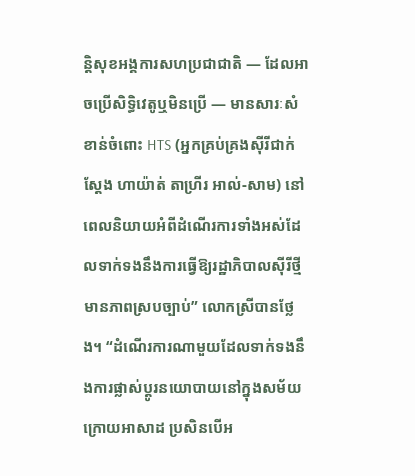ន្តិសុខអង្គការសហប្រជាជាតិ — ដែលអាចប្រើសិទ្ធិវេតូឬមិនប្រើ — មានសារៈសំខាន់ចំពោះ HTS (អ្នកគ្រប់គ្រងស៊ីរីជាក់ស្តែង ហាយ៉ាត់ តាហ្រីរ អាល់-សាម) នៅពេលនិយាយអំពីដំណើរការទាំងអស់ដែលទាក់ទងនឹងការធ្វើឱ្យរដ្ឋាភិបាលស៊ីរីថ្មីមានភាពស្របច្បាប់” លោកស្រីបានថ្លែង។ “ដំណើរការណាមួយដែលទាក់ទងនឹងការផ្លាស់ប្តូរនយោបាយនៅក្នុងសម័យក្រោយអាសាដ ប្រសិនបើអ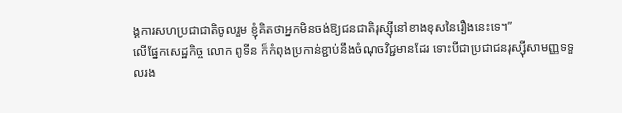ង្គការសហប្រជាជាតិចូលរួម ខ្ញុំគិតថាអ្នកមិនចង់ឱ្យជនជាតិរុស្ស៊ីនៅខាងខុសនៃរឿងនេះទេ។”
លើផ្នែកសេដ្ឋកិច្ច លោក ពូទីន ក៏កំពុងប្រកាន់ខ្ជាប់នឹងចំណុចវិជ្ជមានដែរ ទោះបីជាប្រជាជនរុស្ស៊ីសាមញ្ញទទួលរង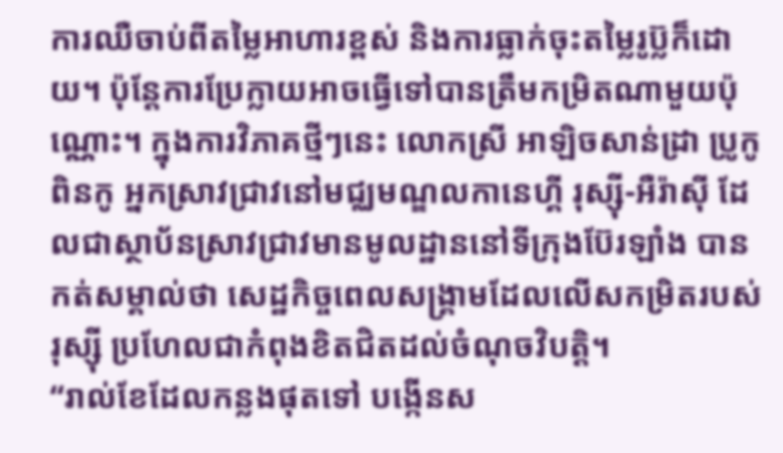ការឈឺចាប់ពីតម្លៃអាហារខ្ពស់ និងការធ្លាក់ចុះតម្លៃរូប៊្លក៏ដោយ។ ប៉ុន្តែការប្រែក្លាយអាចធ្វើទៅបានត្រឹមកម្រិតណាមួយប៉ុណ្ណោះ។ ក្នុងការវិភាគថ្មីៗនេះ លោកស្រី អាឡិចសាន់ដ្រា ប្រូកូពិនកូ អ្នកស្រាវជ្រាវនៅមជ្ឈមណ្ឌលកានេហ្គី រុស្ស៊ី-អឺរ៉ាស៊ី ដែលជាស្ថាប័នស្រាវជ្រាវមានមូលដ្ឋាននៅទីក្រុងប៊ែរឡាំង បានកត់សម្គាល់ថា សេដ្ឋកិច្ចពេលសង្រ្គាមដែលលើសកម្រិតរបស់រុស្ស៊ី ប្រហែលជាកំពុងខិតជិតដល់ចំណុចវិបត្តិ។
“រាល់ខែដែលកន្លងផុតទៅ បង្កើនស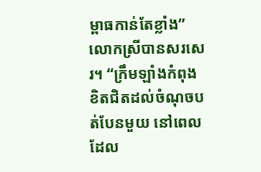ម្ពាធកាន់តែខ្លាំង” លោកស្រីបានសរសេរ។ “ក្រឹមឡាំងកំពុងខិតជិតដល់ចំណុចបត់បែនមួយ នៅពេលដែល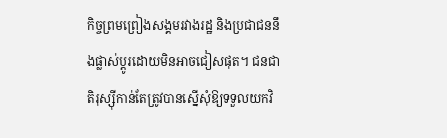កិច្ចព្រមព្រៀងសង្គមរវាងរដ្ឋ និងប្រជាជននឹងផ្លាស់ប្តូរដោយមិនអាចជៀសផុត។ ជនជាតិរុស្ស៊ីកាន់តែត្រូវបានស្នើសុំឱ្យទទួលយកវិ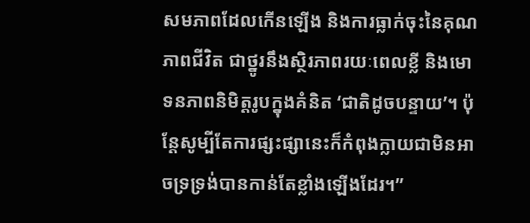សមភាពដែលកើនឡើង និងការធ្លាក់ចុះនៃគុណភាពជីវិត ជាថ្នូរនឹងស្ថិរភាពរយៈពេលខ្លី និងមោទនភាពនិមិត្តរូបក្នុងគំនិត ‘ជាតិដូចបន្ទាយ’។ ប៉ុន្តែសូម្បីតែការផ្សះផ្សានេះក៏កំពុងក្លាយជាមិនអាចទ្រទ្រង់បានកាន់តែខ្លាំងឡើងដែរ។”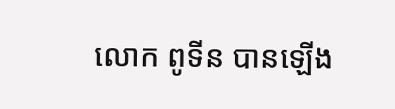លោក ពូទីន បានឡើង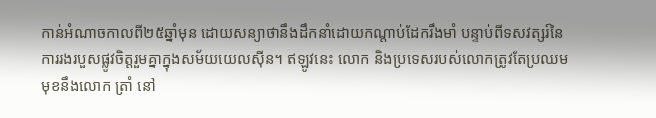កាន់អំណាចកាលពី២៥ឆ្នាំមុន ដោយសន្យាថានឹងដឹកនាំដោយកណ្តាប់ដែករឹងមាំ បន្ទាប់ពីទសវត្សរ៍នៃការរងរបួសផ្លូវចិត្តរួមគ្នាក្នុងសម័យយេលស៊ីន។ ឥឡូវនេះ លោក និងប្រទេសរបស់លោកត្រូវតែប្រឈមមុខនឹងលោក ត្រាំ នៅ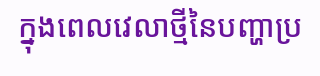ក្នុងពេលវេលាថ្មីនៃបញ្ហាប្រ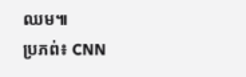ឈម៕
ប្រភព់៖ CNN